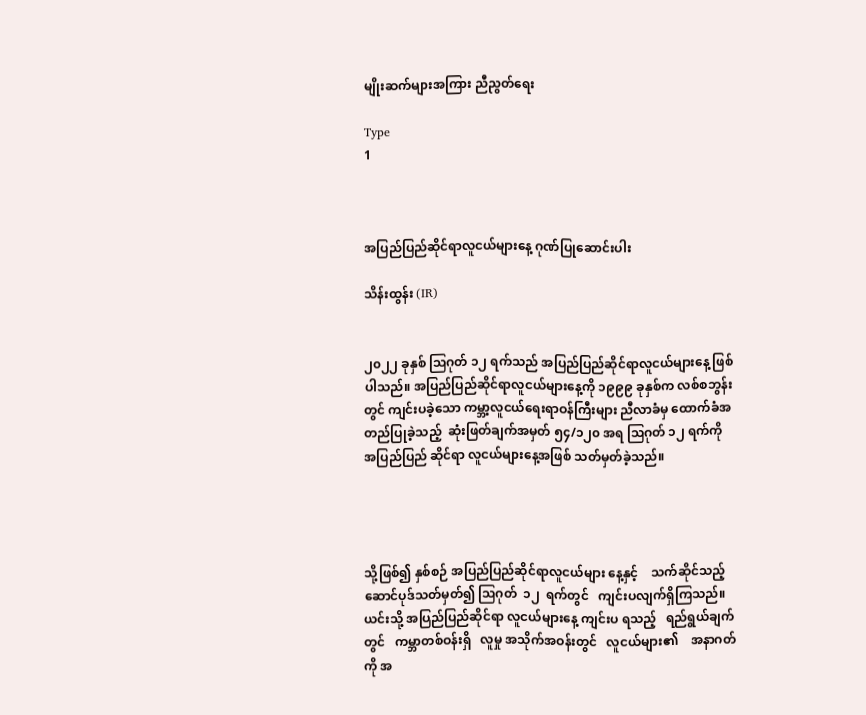မျိုးဆက်များအကြား ညီညွတ်ရေး

Type
1



အပြည်ပြည်ဆိုင်ရာလူငယ်များနေ့ ဂုဏ်ပြုဆောင်းပါး

သိန်းထွန်း (IR)


၂၀၂၂ ခုနှစ် ဩဂုတ် ၁၂ ရက်သည် အပြည်ပြည်ဆိုင်ရာလူငယ်များနေ့ ဖြစ်ပါသည်။ အပြည်ပြည်ဆိုင်ရာလူငယ်များနေ့ကို ၁၉၉၉ ခုနှစ်က လစ်စဘွန်းတွင် ကျင်းပခဲ့သော ကမ္ဘာ့လူငယ်ရေးရာဝန်ကြီးများ ညီလာခံမှ ထောက်ခံအတည်ပြုခဲ့သည့်  ဆုံးဖြတ်ချက်အမှတ် ၅၄/၁၂၀ အရ ဩဂုတ် ၁၂ ရက်ကို  အပြည်ပြည် ဆိုင်ရာ လူငယ်များနေ့အဖြစ် သတ်မှတ်ခဲ့သည်။




သို့ဖြစ်၍ နှစ်စဉ် အပြည်ပြည်ဆိုင်ရာလူငယ်များ နေ့နှင့်    သက်ဆိုင်သည့်     ဆောင်ပုဒ်သတ်မှတ်၍ ဩဂုတ်  ၁၂  ရက်တွင်   ကျင်းပလျက်ရှိကြသည်။ ယင်းသို့ အပြည်ပြည်ဆိုင်ရာ လူငယ်များနေ့ ကျင်းပ ရသည့်   ရည်ရွယ်ချက်တွင်   ကမ္ဘာတစ်ဝန်းရှိ   လူမှု အသိုက်အဝန်းတွင်   လူငယ်များ၏    အနာဂတ်ကို အ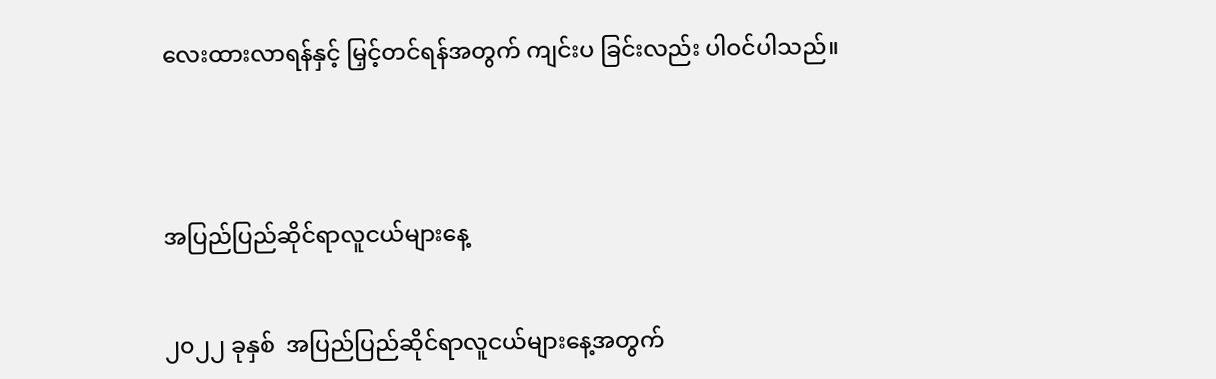လေးထားလာရန်နှင့် မြှင့်တင်ရန်အတွက် ကျင်းပ ခြင်းလည်း ပါဝင်ပါသည်။




အပြည်ပြည်ဆိုင်ရာလူငယ်များနေ့


၂၀၂၂ ခုနှစ်  အပြည်ပြည်ဆိုင်ရာလူငယ်များနေ့အတွက်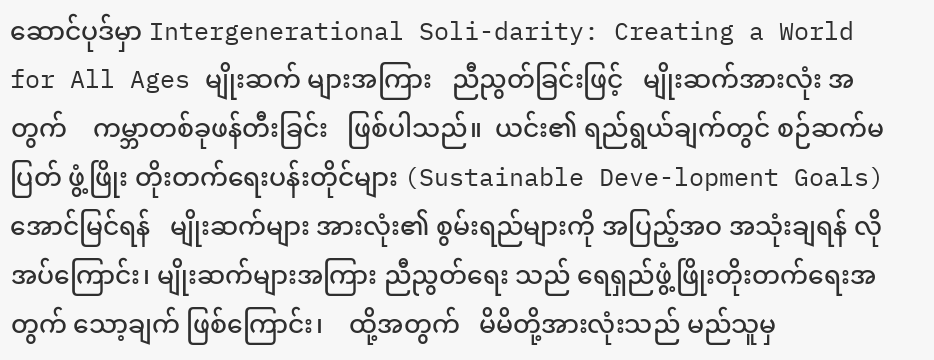ဆောင်ပုဒ်မှာ Intergenerational Soli-darity: Creating a World for All Ages မျိုးဆက် များအကြား   ညီညွတ်ခြင်းဖြင့်   မျိုးဆက်အားလုံး အတွက်    ကမ္ဘာတစ်ခုဖန်တီးခြင်း   ဖြစ်ပါသည်။  ယင်း၏ ရည်ရွယ်ချက်တွင် စဉ်ဆက်မပြတ် ဖွံ့ဖြိုး တိုးတက်ရေးပန်းတိုင်များ (Sustainable Deve-lopment Goals)   အောင်မြင်ရန်   မျိုးဆက်များ အားလုံး၏ စွမ်းရည်များကို အပြည့်အဝ အသုံးချရန် လိုအပ်ကြောင်း၊ မျိုးဆက်များအကြား ညီညွတ်ရေး သည် ရေရှည်ဖွံ့ဖြိုးတိုးတက်ရေးအတွက် သော့ချက် ဖြစ်ကြောင်း၊    ထို့အတွက်   မိမိတို့အားလုံးသည် မည်သူမှ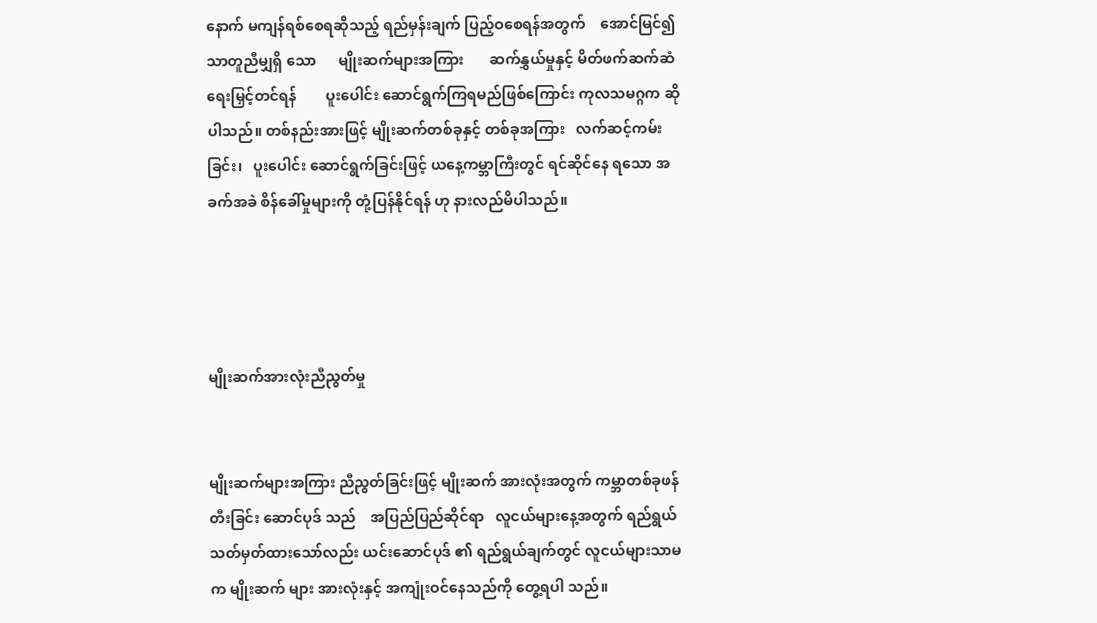နောက် မကျန်ရစ်စေရဆိုသည့် ရည်မှန်းချက် ပြည့်ဝစေရန်အတွက်    အောင်မြင်၍   သာတူညီမျှရှိ သော      မျိုးဆက်များအကြား       ဆက်နွှယ်မှုနှင့် မိတ်ဖက်ဆက်ဆံရေးမြှင့်တင်ရန်        ပူးပေါင်း ဆောင်ရွက်ကြရမည်ဖြစ်ကြောင်း ကုလသမဂ္ဂက ဆိုပါသည်။ တစ်နည်းအားဖြင့် မျိုးဆက်တစ်ခုနှင့် တစ်ခုအကြား   လက်ဆင့်ကမ်းခြင်း၊   ပူးပေါင်း ဆောင်ရွက်ခြင်းဖြင့် ယနေ့ကမ္ဘာကြီးတွင် ရင်ဆိုင်နေ ရသော အခက်အခဲ စိန်ခေါ်မှုများကို တုံ့ပြန်နိုင်ရန် ဟု နားလည်မိပါသည်။




မျိုးဆက်အားလုံးညီညွတ်မှု


မျိုးဆက်များအကြား ညီညွတ်ခြင်းဖြင့် မျိုးဆက် အားလုံးအတွက် ကမ္ဘာတစ်ခုဖန်တီးခြင်း ဆောင်ပုဒ် သည်    အပြည်ပြည်ဆိုင်ရာ   လူငယ်များနေ့အတွက် ရည်ရွယ်သတ်မှတ်ထားသော်လည်း ယင်းဆောင်ပုဒ် ၏ ရည်ရွယ်ချက်တွင် လူငယ်များသာမက မျိုးဆက် များ အားလုံးနှင့် အကျုံးဝင်နေသည်ကို တွေ့ရပါ သည်။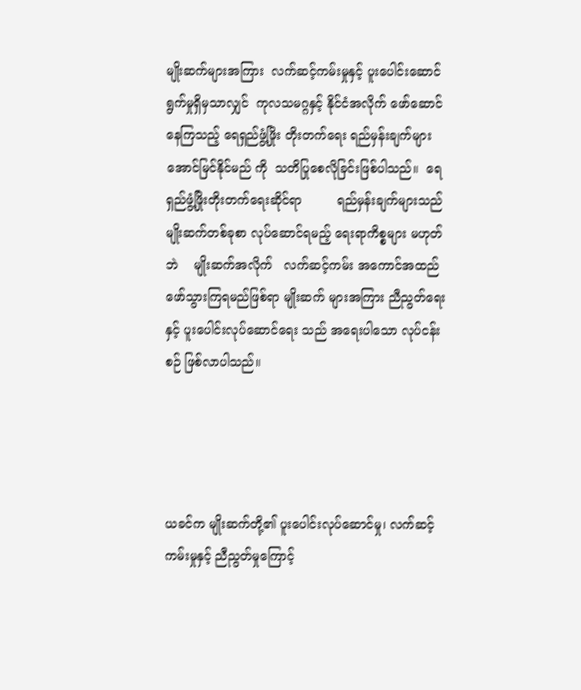မျိုးဆက်များအကြား  လက်ဆင့်ကမ်းမှုနှင့် ပူးပေါင်းဆောင်ရွက်မှုရှိမှသာလျှင်  ကုလသမဂ္ဂနှင့် နိုင်ငံအလိုက် ဖော်ဆောင်နေကြသည့် ရေရှည်ဖွံ့ဖြိုး တိုးတက်ရေး ရည်မှန်းချက်များ အောင်မြင်နိုင်မည် ကို  သတိပြုစေလိုခြင်းဖြစ်ပါသည်။  ရေရှည်ဖွံ့ဖြိုးတိုးတက်ရေးဆိုင်ရာ         ရည်မှန်းချက်များသည် မျိုးဆက်တစ်ခုစာ လုပ်ဆောင်ရမည့် ရေးရာကိစ္စများ မဟုတ်ဘဲ    မျိုးဆက်အလိုက်   လက်ဆင့်ကမ်း အကောင်အထည်ဖော်သွားကြရမည်ဖြစ်ရာ မျိုးဆက် များအကြား ညီညွတ်ရေးနှင့် ပူးပေါင်းလုပ်ဆောင်ရေး သည် အရေးပါသော လုပ်ငန်းစဉ် ဖြစ်လာပါသည်။




ယခင်က မျိုးဆက်တို့၏ ပူးပေါင်းလုပ်ဆောင်မှု၊ လက်ဆင့်ကမ်းမှုနှင့် ညီညွတ်မှုကြောင့်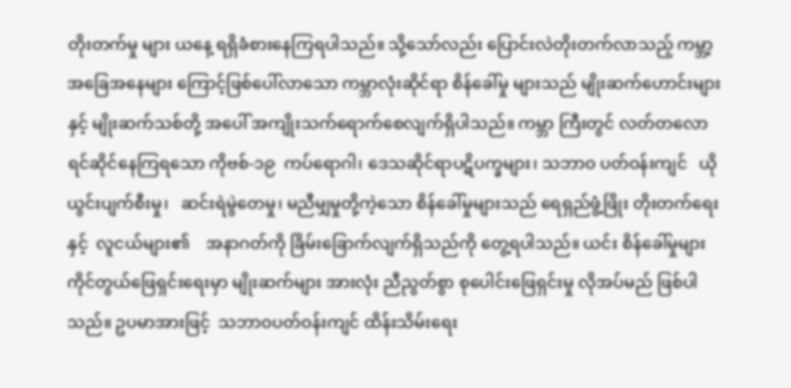တိုးတက်မှု များ ယနေ့ ရရှိခံစားနေကြရပါသည်။ သို့သော်လည်း ပြောင်းလဲတိုးတက်လာသည့် ကမ္ဘာ့အခြေအနေများ ကြောင့်ဖြစ်ပေါ်လာသော ကမ္ဘာလုံးဆိုင်ရာ စိန်ခေါ်မှု များသည် မျိုးဆက်ဟောင်းများနှင့် မျိုးဆက်သစ်တို့ အပေါ် အကျိုးသက်ရောက်စေလျက်ရှိပါသည်။ ကမ္ဘာ ကြီးတွင် လတ်တလော ရင်ဆိုင်နေကြရသော ကိုဗစ်-၁၉  ကပ်ရောဂါ၊ ဒေသဆိုင်ရာပဋိပက္ခများ၊ သဘာဝ ပတ်ဝန်းကျင်   ယိုယွင်းပျက်စီးမှု၊   ဆင်းရဲမွဲတေမှု၊ မညီမျှမှုတို့ကဲ့သော စိန်ခေါ်မှုများသည် ရေရှည်ဖွံ့ဖြိုး တိုးတက်ရေးနှင့်  လူငယ်များ၏    အနာဂတ်ကို ခြိမ်းခြောက်လျက်ရှိသည်ကို တွေ့ရပါသည်။ ယင်း စိန်ခေါ်မှုများ ကိုင်တွယ်ဖြေရှင်းရေးမှာ မျိုးဆက်များ အားလုံး ညီညွတ်စွာ စုပေါင်းဖြေရှင်းမှု လိုအပ်မည် ဖြစ်ပါသည်။ ဥပမာအားဖြင့်  သဘာဝပတ်ဝန်းကျင် ထိန်းသိမ်းရေး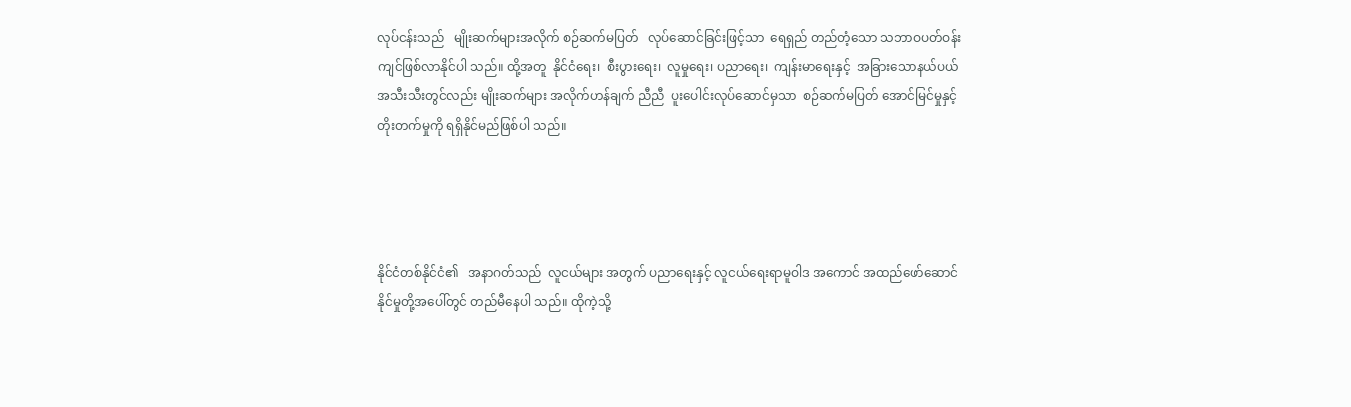လုပ်ငန်းသည်   မျိုးဆက်များအလိုက် စဉ်ဆက်မပြတ်   လုပ်ဆောင်ခြင်းဖြင့်သာ  ရေရှည် တည်တံ့သော သဘာဝပတ်ဝန်းကျင်ဖြစ်လာနိုင်ပါ သည်။ ထို့အတူ  နိုင်ငံရေး၊  စီးပွားရေး၊  လူမှုရေး၊ ပညာရေး၊  ကျန်းမာရေးနှင့်  အခြားသောနယ်ပယ် အသီးသီးတွင်လည်း မျိုးဆက်များ အလိုက်ဟန်ချက် ညီညီ  ပူးပေါင်းလုပ်ဆောင်မှသာ  စဉ်ဆက်မပြတ် အောင်မြင်မှုနှင့် တိုးတက်မှုကို ရရှိနိုင်မည်ဖြစ်ပါ သည်။




နိုင်ငံတစ်နိုင်ငံ၏   အနာဂတ်သည်  လူငယ်များ အတွက် ပညာရေးနှင့် လူငယ်ရေးရာမူဝါဒ အကောင် အထည်ဖော်ဆောင်နိုင်မှုတို့အပေါ်တွင် တည်မီနေပါ သည်။ ထိုကဲ့သို့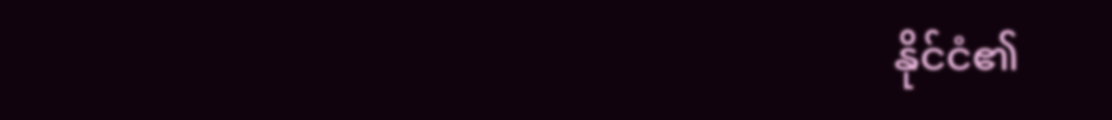နိုင်ငံ၏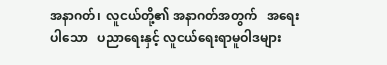အနာဂတ်၊  လူငယ်တို့၏ အနာဂတ်အတွက်   အရေးပါသော   ပညာရေးနှင့် လူငယ်ရေးရာမူဝါဒများ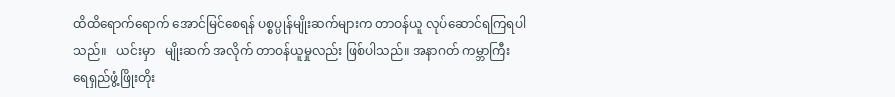ထိထိရောက်ရောက် အောင်မြင်စေရန် ပစ္စပ္ပုန်မျိုးဆက်များက တာဝန်ယူ လုပ်ဆောင်ရကြရပါသည်။   ယင်းမှာ   မျိုးဆက် အလိုက် တာဝန်ယူမှုလည်း ဖြစ်ပါသည်။ အနာဂတ် ကမ္ဘာကြီး ရေရှည်ဖွံ့ဖြိုးတိုး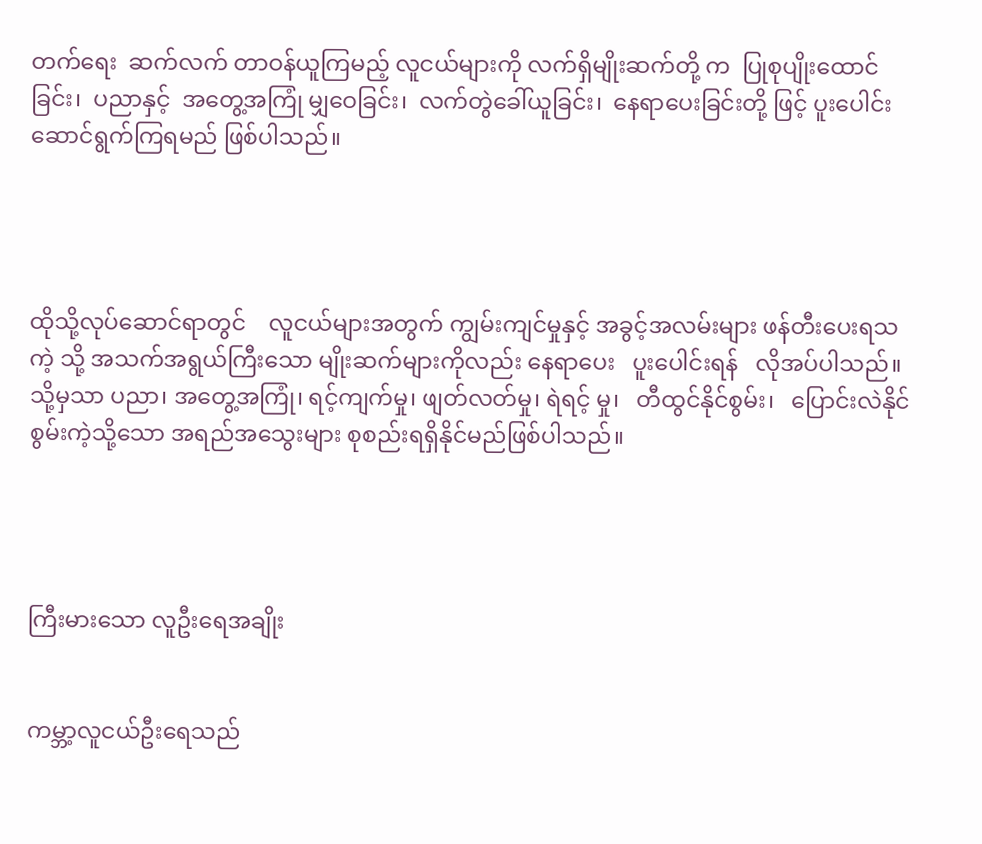တက်ရေး  ဆက်လက် တာဝန်ယူကြမည့် လူငယ်များကို လက်ရှိမျိုးဆက်တို့ က  ပြုစုပျိုးထောင်ခြင်း၊  ပညာနှင့်  အတွေ့အကြုံ မျှဝေခြင်း၊  လက်တွဲခေါ်ယူခြင်း၊  နေရာပေးခြင်းတို့ ဖြင့် ပူးပေါင်းဆောင်ရွက်ကြရမည် ဖြစ်ပါသည်။




ထိုသို့လုပ်ဆောင်ရာတွင်    လူငယ်များအတွက် ကျွမ်းကျင်မှုနှင့် အခွင့်အလမ်းများ ဖန်တီးပေးရသကဲ့ သို့ အသက်အရွယ်ကြီးသော မျိုးဆက်များကိုလည်း နေရာပေး   ပူးပေါင်းရန်   လိုအပ်ပါသည်။   သို့မှသာ ပညာ၊ အတွေ့အကြုံ၊ ရင့်ကျက်မှု၊ ဖျတ်လတ်မှု၊ ရဲရင့် မှု၊   တီထွင်နိုင်စွမ်း၊   ပြောင်းလဲနိုင်စွမ်းကဲ့သို့သော အရည်အသွေးများ စုစည်းရရှိနိုင်မည်ဖြစ်ပါသည်။




ကြီးမားသော လူဦးရေအချိုး


ကမ္ဘာ့လူငယ်ဦးရေသည်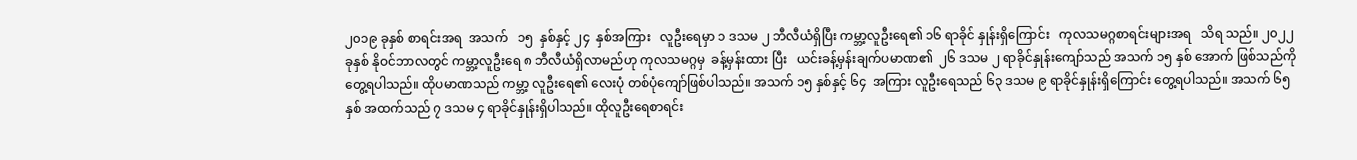၂၀၁၉ ခုနှစ် စာရင်းအရ  အသက်   ၁၅  နှစ်နှင့် ၂၄  နှစ်အကြား   လူဦးရေမှာ ၁ ဒသမ ၂ ဘီလီယံရှိပြီး ကမ္ဘာ့လူဦးရေ၏ ၁၆ ရာခိုင် နှုန်းရှိကြောင်း   ကုလသမဂ္ဂစာရင်းများအရ   သိရ သည်။ ၂၀၂၂ ခုနှစ် နိုဝင်ဘာလတွင် ကမ္ဘာ့လူဦးရေ ၈ ဘီလီယံရှိလာမည်ဟု ကုလသမဂ္ဂမှ  ခန့်မှန်းထား ပြီး   ယင်းခန့်မှန်းချက်ပမာဏ၏  ၂၆ ဒသမ ၂ ရာခိုင်နှုန်းကျော်သည် အသက် ၁၅ နှစ် အောက် ဖြစ်သည်ကို တွေ့ရပါသည်။ ထိုပမာဏသည် ကမ္ဘာ့ လူဦးရေ၏ လေးပုံ တစ်ပုံကျော်ဖြစ်ပါသည်။ အသက် ၁၅ နှစ်နှင့် ၆၄  အကြား လူဦးရေသည် ၆၃ ဒသမ ၉ ရာခိုင်နှုန်းရှိကြောင်း တွေ့ရပါသည်။ အသက် ၆၅ နှစ် အထက်သည် ၇ ဒသမ ၄ ရာခိုင်နှုန်းရှိပါသည်။ ထိုလူဦးရေစာရင်း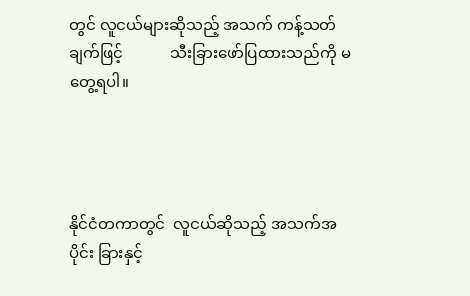တွင် လူငယ်များဆိုသည့် အသက် ကန့်သတ်ချက်ဖြင့်            သီးခြားဖော်ပြထားသည်ကို မတွေ့ရပါ။




နိုင်ငံတကာတွင်  လူငယ်ဆိုသည့် အသက်အပိုင်း ခြားနှင့်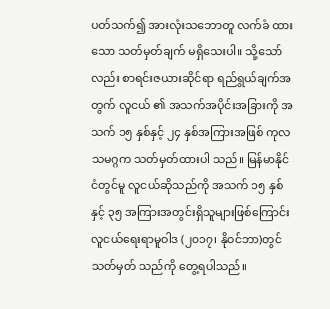ပတ်သက်၍ အားလုံးသဘောတူ လက်ခံ ထားသော သတ်မှတ်ချက် မရှိသေးပါ။ သို့သော်လည်း စာရင်းဇယားဆိုင်ရာ ရည်ရွယ်ချက်အတွက် လူငယ် ၏ အသက်အပိုင်းအခြားကို အသက် ၁၅ နှစ်နှင့် ၂၄ နှစ်အကြားအဖြစ် ကုလသမဂ္ဂက သတ်မှတ်ထားပါ သည်။ မြန်မာနိုင်ငံတွင်မူ လူငယ်ဆိုသည်ကို အသက် ၁၅ နှစ်နှင့် ၃၅ အကြားအတွင်းရှိသူများဖြစ်ကြောင်း လူငယ်ရေးရာမူဝါဒ (၂၀၁၇၊ နိုဝင်ဘာ)တွင် သတ်မှတ် သည်ကို တွေ့ရပါသည်။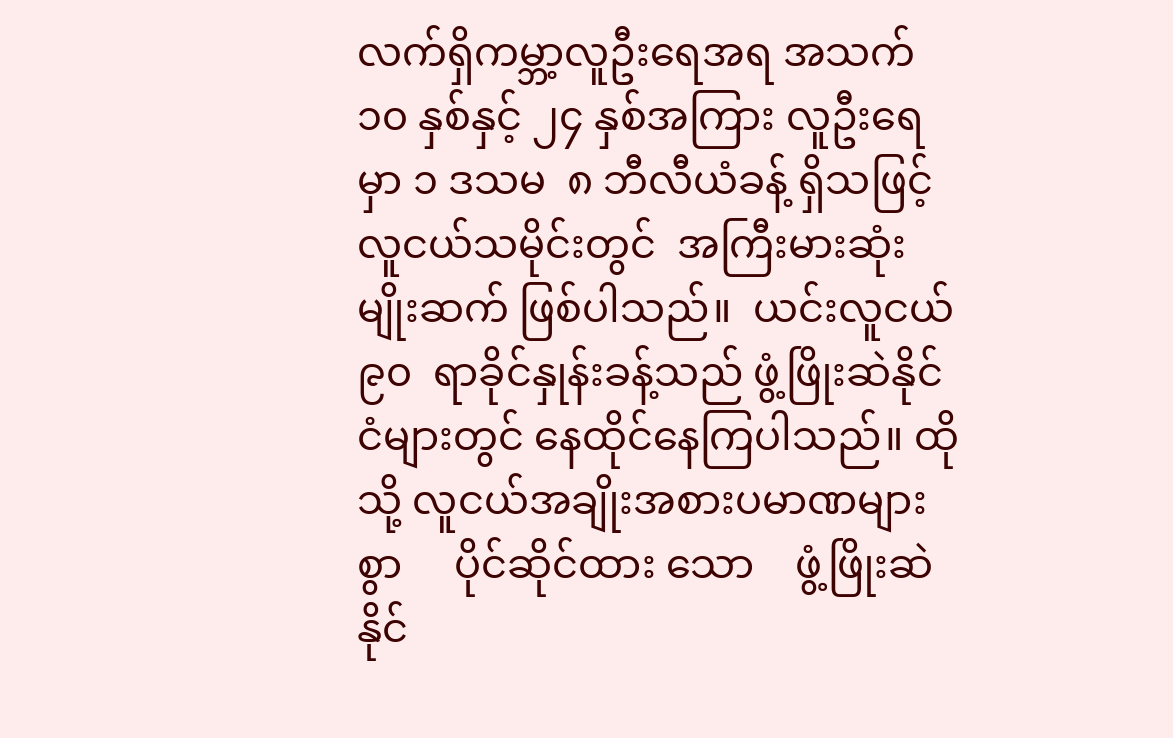လက်ရှိကမ္ဘာ့လူဦးရေအရ အသက် ၁၀ နှစ်နှင့် ၂၄ နှစ်အကြား လူဦးရေမှာ ၁ ဒသမ  ၈ ဘီလီယံခန့် ရှိသဖြင့် လူငယ်သမိုင်းတွင်  အကြီးမားဆုံးမျိုးဆက် ဖြစ်ပါသည်။  ယင်းလူငယ်  ၉၀  ရာခိုင်နှုန်းခန့်သည် ဖွံ့ဖြိုးဆဲနိုင်ငံများတွင် နေထိုင်နေကြပါသည်။ ထိုသို့ လူငယ်အချိုးအစားပမာဏများစွာ     ပိုင်ဆိုင်ထား သော    ဖွံ့ဖြိုးဆဲနိုင်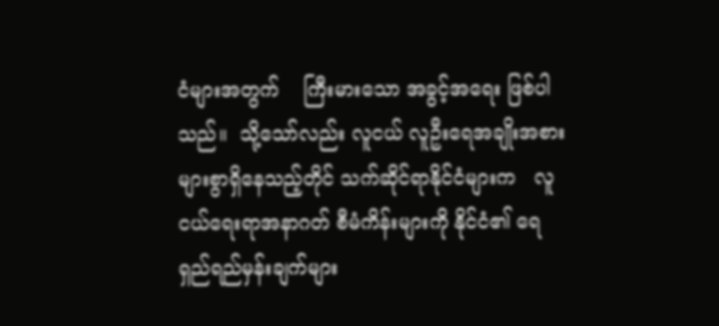ငံများအတွက်    ကြီးမားသော အခွင့်အရေး ဖြစ်ပါသည်။  သို့သော်လည်း လူငယ် လူဦးရေအချိုးအစား       များစွာရှိနေသည့်တိုင် သက်ဆိုင်ရာနိုင်ငံများက   လူငယ်ရေးရာအနာဂတ် စီမံကိန်းများကို နိုင်ငံ၏ ရေရှည်ရည်မှန်းချက်များ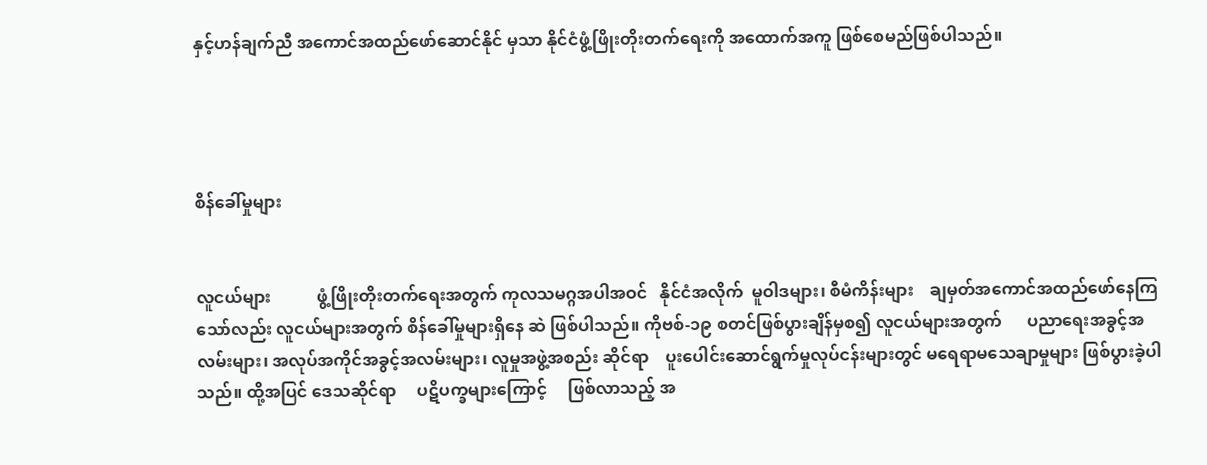နှင့်ဟန်ချက်ညီ အကောင်အထည်ဖော်ဆောင်နိုင် မှသာ နိုင်ငံဖွံ့ဖြိုးတိုးတက်ရေးကို အထောက်အကူ ဖြစ်စေမည်ဖြစ်ပါသည်။




စိန်ခေါ်မှုများ


လူငယ်များ           ဖွံ့ဖြိုးတိုးတက်ရေးအတွက် ကုလသမဂ္ဂအပါအဝင်   နိုင်ငံအလိုက်  မူဝါဒများ၊ စီမံကိန်းများ    ချမှတ်အကောင်အထည်ဖော်နေကြ သော်လည်း လူငယ်များအတွက် စိန်ခေါ်မှုများရှိနေ ဆဲ ဖြစ်ပါသည်။ ကိုဗစ်-၁၉ စတင်ဖြစ်ပွားချိန်မှစ၍ လူငယ်များအတွက်      ပညာရေးအခွင့်အလမ်းများ၊ အလုပ်အကိုင်အခွင့်အလမ်းများ၊ လူမှုအဖွဲ့အစည်း ဆိုင်ရာ    ပူးပေါင်းဆောင်ရွက်မှုလုပ်ငန်းများတွင် မရေရာမသေချာမှုများ ဖြစ်ပွားခဲ့ပါသည်။ ထို့အပြင် ဒေသဆိုင်ရာ     ပဋိပက္ခများကြောင့်     ဖြစ်လာသည့် အ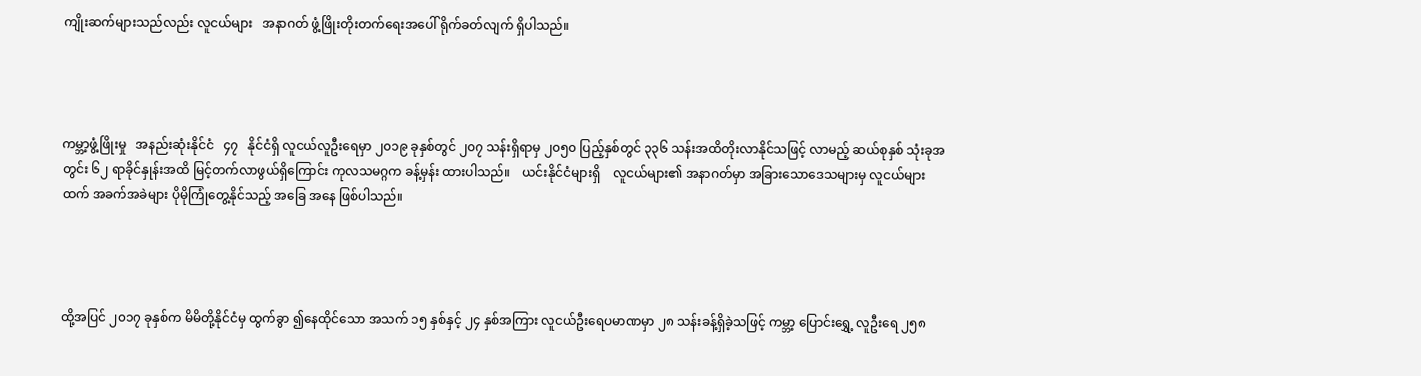ကျိုးဆက်များသည်လည်း လူငယ်များ   အနာဂတ် ဖွံ့ဖြိုးတိုးတက်ရေးအပေါ် ရိုက်ခတ်လျက် ရှိပါသည်။




ကမ္ဘာ့ဖွံ့ဖြိုးမှု   အနည်းဆုံးနိုင်ငံ   ၄၇   နိုင်ငံရှိ လူငယ်လူဦးရေမှာ ၂၀၁၉ ခုနှစ်တွင် ၂၀၇ သန်းရှိရာမှ ၂၀၅၀ ပြည့်နှစ်တွင် ၃၃၆ သန်းအထိတိုးလာနိုင်သဖြင့် လာမည့် ဆယ်စုနှစ် သုံးခုအတွင်း ၆၂ ရာခိုင်နှုန်းအထိ မြင့်တက်လာဖွယ်ရှိကြောင်း ကုလသမဂ္ဂက ခန့်မှန်း ထားပါသည်။    ယင်းနိုင်ငံများရှိ    လူငယ်များ၏ အနာဂတ်မှာ အခြားသောဒေသများမှ လူငယ်များ ထက် အခက်အခဲများ ပိုမိုကြုံတွေ့နိုင်သည့် အခြေ အနေ ဖြစ်ပါသည်။




ထို့အပြင် ၂၀၁၇ ခုနှစ်က မိမိတို့နိုင်ငံမှ ထွက်ခွာ ၍နေထိုင်သော အသက် ၁၅ နှစ်နှင့် ၂၄ နှစ်အကြား လူငယ်ဦးရေပမာဏမှာ ၂၈ သန်းခန့်ရှိခဲ့သဖြင့် ကမ္ဘာ့ ပြောင်းရွှေ့ လူဦးရေ ၂၅၈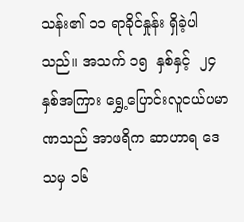သန်း၏ ၁၁ ရာခိုင်နှုန်း ရှိခဲ့ပါသည်။ အသက် ၁၅  နှစ်နှင့်  ၂၄  နှစ်အကြား ရွှေ့ပြောင်းလူငယ်ပမာဏသည် အာဖရိက ဆာဟာရ ဒေသမှ ၁၆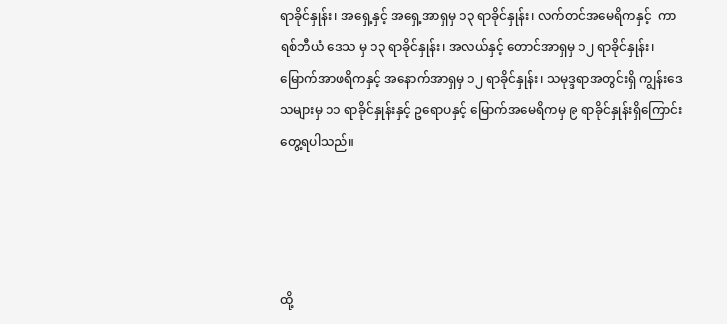ရာခိုင်နှုန်း၊ အရှေ့နှင့် အရှေ့အာရှမှ ၁၃ ရာခိုင်နှုန်း၊ လက်တင်အမေရိကနှင့်  ကာရစ်ဘီယံ ဒေသ မှ ၁၃ ရာခိုင်နှုန်း၊ အလယ်နှင့် တောင်အာရှမှ ၁၂ ရာခိုင်နှုန်း၊ မြောက်အာဖရိကနှင့် အနောက်အာရှမှ ၁၂ ရာခိုင်နှုန်း၊ သမုဒ္ဒရာအတွင်းရှိ ကျွန်းဒေသများမှ ၁၁ ရာခိုင်နှုန်းနှင့် ဥရောပနှင့် မြောက်အမေရိကမှ ၉ ရာခိုင်နှုန်းရှိကြောင်း တွေ့ရပါသည်။




ထို့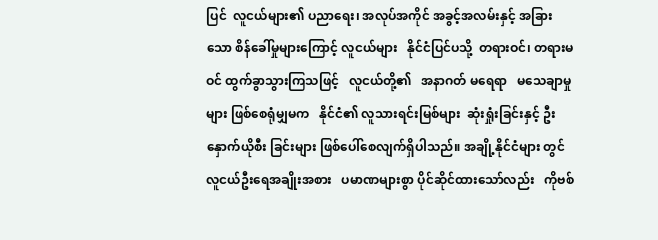ပြင်  လူငယ်များ၏ ပညာရေး၊ အလုပ်အကိုင် အခွင့်အလမ်းနှင့် အခြားသော စိန်ခေါ်မှုများကြောင့် လူငယ်များ   နိုင်ငံပြင်ပသို့  တရားဝင်၊ တရားမဝင် ထွက်ခွာသွားကြသဖြင့်   လူငယ်တို့၏   အနာဂတ် မရေရာ   မသေချာမှုများ ဖြစ်စေရုံမျှမက   နိုင်ငံ၏ လူသားရင်းမြစ်များ  ဆုံးရှုံးခြင်းနှင့် ဦးနှောက်ယိုစီး ခြင်းများ ဖြစ်ပေါ်စေလျက်ရှိပါသည်။ အချို့နိုင်ငံများ တွင်   လူငယ်ဦးရေအချိုးအစား   ပမာဏများစွာ ပိုင်ဆိုင်ထားသော်လည်း   ကိုဗစ်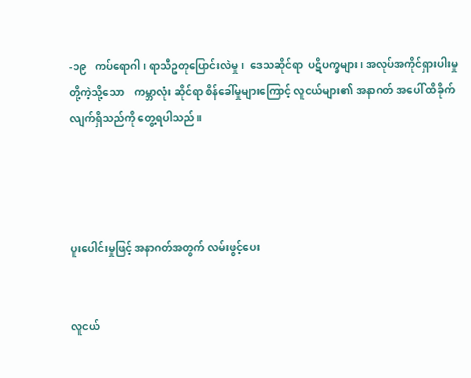-၁၉   ကပ်ရောဂါ၊ ရာသီဥတုပြောင်းလဲမှု၊  ဒေသဆိုင်ရာ  ပဋိပက္ခများ၊ အလုပ်အကိုင်ရှားပါးမှုတို့ကဲ့သို့သော    ကမ္ဘာလုံး ဆိုင်ရာ စိန်ခေါ်မှုများကြောင့် လူငယ်များ၏ အနာဂတ် အပေါ် ထိခိုက်လျက်ရှိသည်ကို တွေ့ရပါသည်။




ပူးပေါင်းမှုဖြင့် အနာဂတ်အတွက် လမ်းဖွင့်ပေး


လူငယ်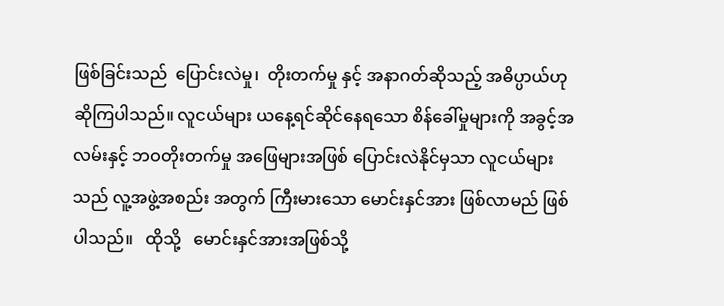ဖြစ်ခြင်းသည်  ပြောင်းလဲမှု၊  တိုးတက်မှု နှင့် အနာဂတ်ဆိုသည့် အဓိပ္ပာယ်ဟု ဆိုကြပါသည်။ လူငယ်များ ယနေ့ရင်ဆိုင်နေရသော စိန်ခေါ်မှုများကို အခွင့်အလမ်းနှင့် ဘဝတိုးတက်မှု အဖြေများအဖြစ် ပြောင်းလဲနိုင်မှသာ လူငယ်များသည် လူ့အဖွဲ့အစည်း အတွက် ကြီးမားသော မောင်းနှင်အား ဖြစ်လာမည် ဖြစ်ပါသည်။   ထိုသို့   မောင်းနှင်အားအဖြစ်သို့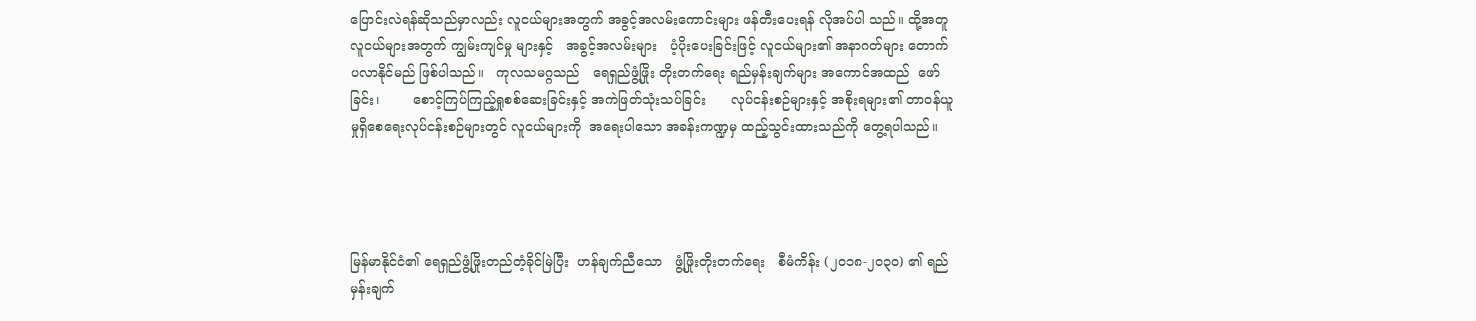ပြောင်းလဲရန်ဆိုသည်မှာလည်း လူငယ်များအတွက် အခွင့်အလမ်းကောင်းများ ဖန်တီးပေးရန် လိုအပ်ပါ သည်။ ထို့အတူ လူငယ်များအတွက် ကျွမ်းကျင်မှု များနှင့်   အခွင့်အလမ်းများ   ပံ့ပိုးပေးခြင်းဖြင့် လူငယ်များ၏ အနာဂတ်များ တောက်ပလာနိုင်မည် ဖြစ်ပါသည်။   ကုလသမဂ္ဂသည်   ရေရှည်ဖွံ့ဖြိုး တိုးတက်ရေး ရည်မှန်းချက်များ အကောင်အထည်  ဖော်ခြင်း၊        စောင့်ကြပ်ကြည့်ရှုစစ်ဆေးခြင်းနှင့် အကဲဖြတ်သုံးသပ်ခြင်း      လုပ်ငန်းစဉ်များနှင့် အစိုးရများ၏ တာဝန်ယူမှုရှိစေရေးလုပ်ငန်းစဉ်များတွင် လူငယ်များကို  အရေးပါသော အခန်းကဏ္ဍမှ ထည့်သွင်းထားသည်ကို တွေ့ရပါသည်။




မြန်မာနိုင်ငံ၏ ရေရှည်ဖွံ့ဖြိုးတည်တံ့ခိုင်မြဲပြီး  ဟန်ချက်ညီသော   ဖွံ့ဖြိုးတိုးတက်ရေး   စီမံကိန်း (၂၀၁၈-၂၀၃၀) ၏ ရည်မှန်းချက်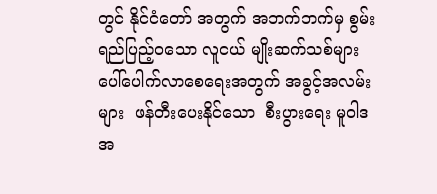တွင် နိုင်ငံတော် အတွက် အဘက်ဘက်မှ စွမ်းရည်ပြည့်ဝသော လူငယ် မျိုးဆက်သစ်များ    ပေါ်ပေါက်လာစေရေးအတွက် အခွင့်အလမ်းများ  ဖန်တီးပေးနိုင်သော  စီးပွားရေး မူဝါဒအ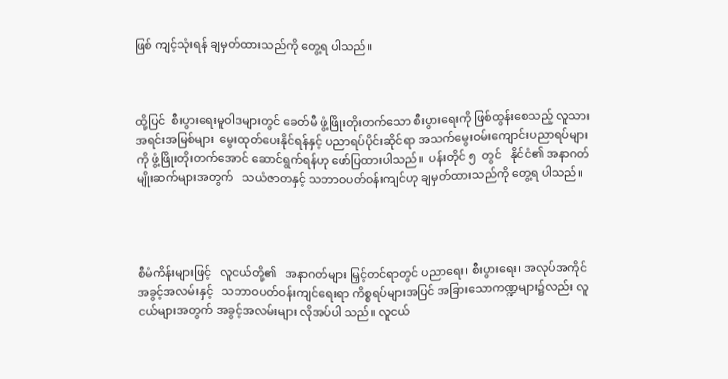ဖြစ် ကျင့်သုံးရန် ချမှတ်ထားသည်ကို တွေ့ရ ပါသည်။



ထို့ပြင်  စီးပွားရေးမူဝါဒများတွင် ခေတ်မီ ဖွံ့ဖြိုးတိုးတက်သော စီးပွားရေးကို ဖြစ်ထွန်းစေသည့် လူသားအရင်းအမြစ်များ  မွေးထုတ်ပေးနိုင်ရန်နှင့် ပညာရပ်ပိုင်းဆိုင်ရာ အသက်မွေးဝမ်းကျောင်းပညာရပ်များကို ဖွံ့ဖြိုးတိုးတက်အောင် ဆောင်ရွက်ရန်ဟု ဖော်ပြထားပါသည်။  ပန်းတိုင် ၅  တွင်   နိုင်ငံ၏ အနာဂတ်မျိုးဆက်များအတွက်   သယံဇာတနှင့် သဘာဝပတ်ဝန်းကျင်ဟု ချမှတ်ထားသည်ကို တွေ့ရ ပါသည်။




စီမံကိန်းများဖြင့်   လူငယ်တို့၏   အနာဂတ်များ မြှင့်တင်ရာတွင် ပညာရေး၊ စီးပွားရေး၊ အလုပ်အကိုင် အခွင့်အလမ်းနှင့်   သဘာဝပတ်ဝန်းကျင်ရေးရာ ကိစ္စရပ်များအပြင် အခြားသောကဏ္ဍများ၌လည်း လူငယ်များအတွက် အခွင့်အလမ်းများ လိုအပ်ပါ သည်။ လူငယ်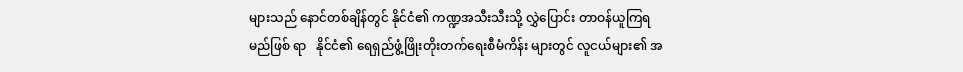များသည် နောင်တစ်ချိန်တွင် နိုင်ငံ၏ ကဏ္ဍအသီးသီးသို့ လွှဲပြောင်း တာဝန်ယူကြရမည်ဖြစ် ရာ   နိုင်ငံ၏ ရေရှည်ဖွံ့ဖြိုးတိုးတက်ရေးစီမံကိန်း များတွင် လူငယ်များ၏ အ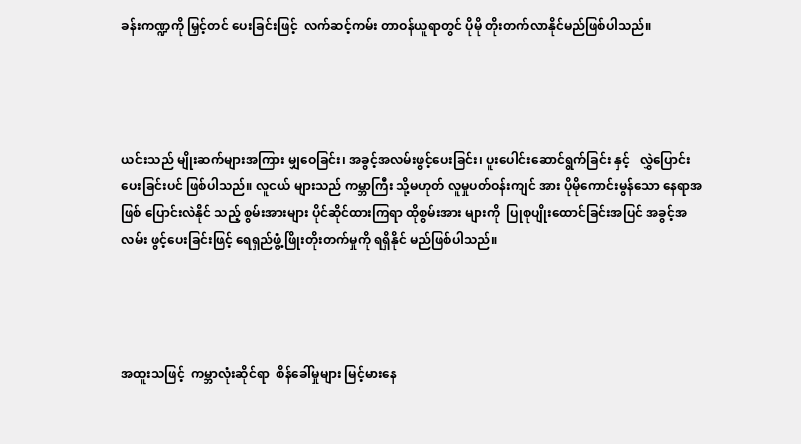ခန်းကဏ္ဍကို မြှင့်တင် ပေးခြင်းဖြင့်  လက်ဆင့်ကမ်း တာဝန်ယူရာတွင် ပိုမို တိုးတက်လာနိုင်မည်ဖြစ်ပါသည်။




ယင်းသည် မျိုးဆက်များအကြား မျှဝေခြင်း၊ အခွင့်အလမ်းဖွင့်ပေးခြင်း၊ ပူးပေါင်းဆောင်ရွက်ခြင်း နှင့်   လွှဲပြောင်းပေးခြင်းပင် ဖြစ်ပါသည်။ လူငယ် များသည် ကမ္ဘာကြီး သို့မဟုတ် လူမှုပတ်ဝန်းကျင် အား ပိုမိုကောင်းမွန်သော နေရာအဖြစ် ပြောင်းလဲနိုင် သည့် စွမ်းအားများ ပိုင်ဆိုင်ထားကြရာ ထိုစွမ်းအား များကို  ပြုစုပျိုးထောင်ခြင်းအပြင် အခွင့်အလမ်း ဖွင့်ပေးခြင်းဖြင့် ရေရှည်ဖွံ့ဖြိုးတိုးတက်မှုကို ရရှိနိုင် မည်ဖြစ်ပါသည်။




အထူးသဖြင့်  ကမ္ဘာလုံးဆိုင်ရာ  စိန်ခေါ်မှုများ မြင့်မားနေ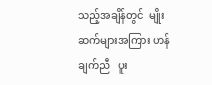သည့်အချိန်တွင်  မျိုးဆက်များအကြား ဟန်ချက်ညီ   ပူး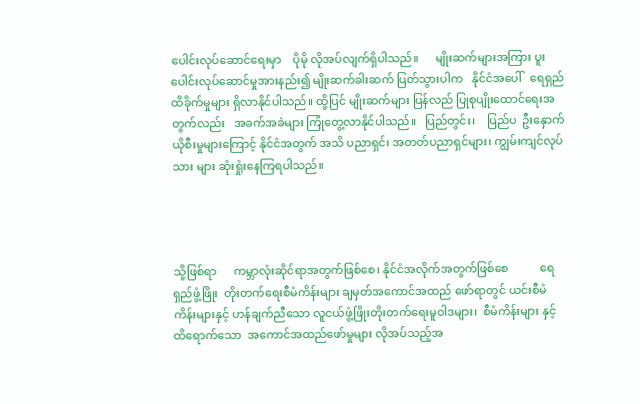ပေါင်းလုပ်ဆောင်ရေးမှာ    ပိုမို လိုအပ်လျက်ရှိပါသည်။      မျိုးဆက်များအကြား ပူးပေါင်းလုပ်ဆောင်မှုအားနည်း၍ မျိုးဆက်ခါးဆက် ပြတ်သွားပါက   နိုင်ငံအပေါ်   ရေရှည်ထိခိုက်မှုများ ရှိလာနိုင်ပါသည်။ ထို့ပြင် မျိုးဆက်များ ပြန်လည် ပြုစုပျိုးထောင်ရေးအတွက်လည်း   အခက်အခဲများ ကြုံတွေ့လာနိုင်ပါသည်။   ပြည်တွင်း၊    ပြည်ပ  ဦးနှောက်ယိုစီးမှုများကြောင့် နိုင်ငံအတွက် အသိ ပညာရှင်၊ အတတ်ပညာရှင်များ၊ ကျွမ်းကျင်လုပ်သား များ ဆုံးရှုံးနေကြရပါသည်။




သို့ဖြစ်ရာ      ကမ္ဘာလုံးဆိုင်ရာအတွက်ဖြစ်စေ၊ နိုင်ငံအလိုက်အတွက်ဖြစ်စေ           ရေရှည်ဖွံ့ဖြိုး  တိုးတက်ရေးစီမံကိန်းများ ချမှတ်အကောင်အထည် ဖော်ရာတွင် ယင်းစီမံကိန်းများနှင့် ဟန်ချက်ညီသော လူငယ်ဖွံ့ဖြိုးတိုးတက်ရေးမူဝါဒများ၊  စီမံကိန်းများ နှင့်   ထိရောက်သော  အကောင်အထည်ဖော်မှုများ လိုအပ်သည့်အ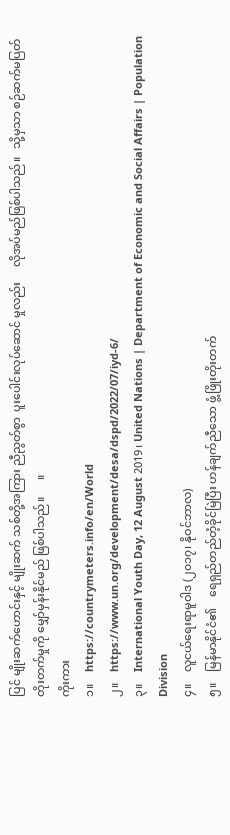ပြင် မျိုးဆက်ဟောင်းနှင့် မျိုးဆက် သစ်တို့အကြား ညီညွတ်စွာ  ပူးပေါင်းလုပ်ဆောင် မှုလည်း     လိုအပ်မည်ဖြစ်ပါသည်။   သို့မှသာ စဉ်ဆက်မပြတ်   တိုးတက်မှုကို မျှော်မှန်းနိုင်မည် ဖြစ်ပါသည်။      ။
ကိုးကား
၁။    https://countrymeters.info/en/World
၂။    https://www.un.org/development/desa/dspd/2022/07/iyd-6/
၃။    International Youth Day, 12 August 2019၊ United Nations | Department of Economic and Social Affairs | Population Division
၄။    လူငယ်ရေးရာမူဝါဒ (၂၀၁၇၊ နိုဝင်ဘာလ)
၅။    မြန်မာနိုင်ငံ၏    ရေရှည်တည်တံ့ခိုင်မြဲပြီး ဟန်ချက်ညီသော ဖွံ့ဖြိုးတိုးတက်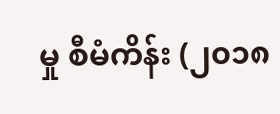မှု စီမံကိန်း (၂၀၁၈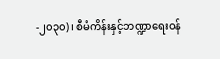-၂၀၃၀)၊ စီမံကိန်းနှင့်ဘဏ္ဍာရေးဝန်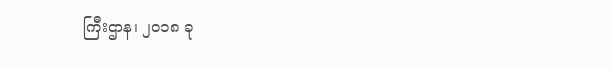ကြီးဌာန၊ ၂၀၁၈ ခု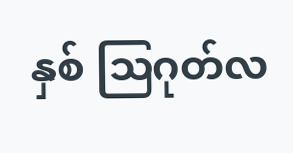နှစ် ဩဂုတ်လ